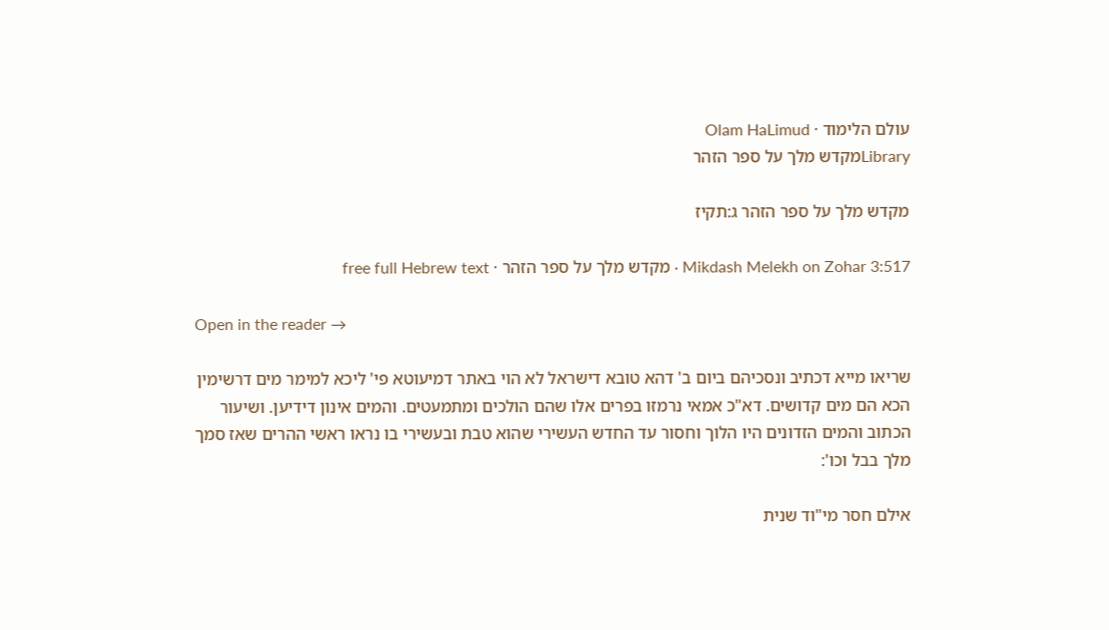עולם הלימוד · Olam HaLimud
Libraryמקדש מלך על ספר הזהר

מקדש מלך על ספר הזהר ג:תקיז

Mikdash Melekh on Zohar 3:517 · מקדש מלך על ספר הזהר · free full Hebrew text

Open in the reader →

שריאו מייא דכתיב ונסכיהם ביום ב' דהא טובא דישראל לא הוי באתר דמיעוטא פי' ליכא למימר מים דרשימין הכא הם מים קדושים. דא"כ אמאי נרמזו בפרים אלו שהם הולכים ומתמעטים. והמים אינון דידיען. ושיעור הכתוב והמים הזדונים היו הלוך וחסור עד החדש העשירי שהוא טבת ובעשירי בו נראו ראשי ההרים שאז סמך מלך בבל וכו':

אילם חסר מי"וד שנית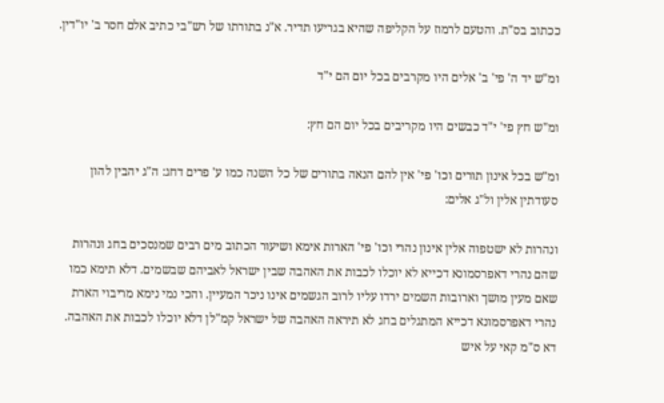ככתוב בס"ת. והטעם לרמוז על הקליפה שהיא בגריעו תדיר. א"נ בתורתו של רש"בי כתיב אלם חסר ב' יו"דין.

ומ"ש יד ה' פי' ב' אלים היו מקרבים בכל יום הם י"ד

ומ"ש חץ פי' י"ד כבשים היו מקריבים בכל יום הם חץ:

ומ"ש בכל אינון תורים וכו' פי' אין להם הנאה בתורים של כל השנה כמו ע' פרים דחג: ה"ג יהבין להון סעודתין אלין ול"ג אלים:

ונהרות לא ישטפוה אלין אינון נהרי וכו' פי' הארות אימא ושיעור הכתוב מים רבים שמנסכים בחג ונהרות שהם נהרי דאפרסמונא דכייא לא יוכלו לכבות את האהבה שבין ישראל לאביהם שבשמים. דלא תימא כמו שאם מעין מושך וארובות השמים ירדו עליו לרוב הגשמים אינו ניכר המעיין. והכי נמי נימא מריבוי הארת נהרי דאפרסמונא דכייא המתגלים בחג לא תיראה האהבה של ישראל קמ"לן דלא יוכלו לכבות את האהבה. דא ס"מ קאי על איש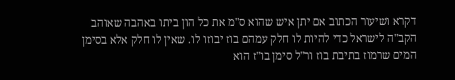דקרא ושיעור הכתוב אם יתן איש שהוא ס"מ את כל הון ביתו באהבה שאוהב הקב"ה לישראל כדי להיות לו חלק עמהם בוז יבוזו לו. שאין לו חלק אלא בסימן המים שרמוז בתיבת בוז ור"ל סימן בו"ז הוא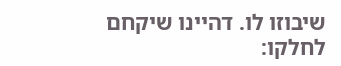שיבוזו לו. דהיינו שיקחם לחלקו: